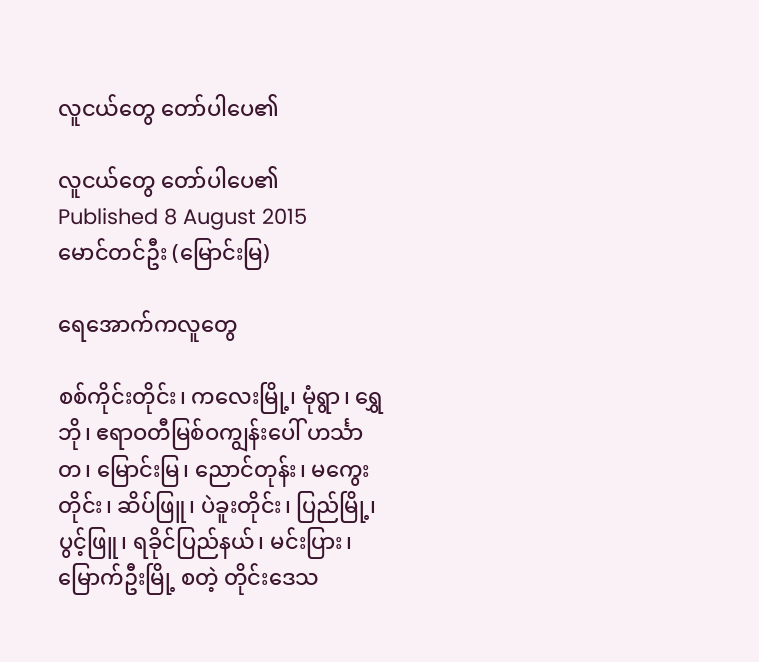လူငယ်တွေ တော်ပါပေ၏

လူငယ်တွေ တော်ပါပေ၏
Published 8 August 2015
မောင်တင်ဦး (မြောင်းမြ)

ရေအောက်ကလူတွေ

စစ်ကိုင်းတိုင်း၊ ကလေးမြို့၊ မုံရွာ၊ ရွှေဘို၊ ဧရာဝတီမြစ်ဝကျွန်းပေါ် ဟင်္သာတ၊ မြောင်းမြ၊ ညောင်တုန်း၊ မကွေးတိုင်း၊ ဆိပ်ဖြူ၊ ပဲခူးတိုင်း၊ ပြည်မြို့၊ ပွင့်ဖြူ၊ ရခိုင်ပြည်နယ်၊ မင်းပြား၊ မြောက်ဦးမြို့ စတဲ့ တိုင်းဒေသ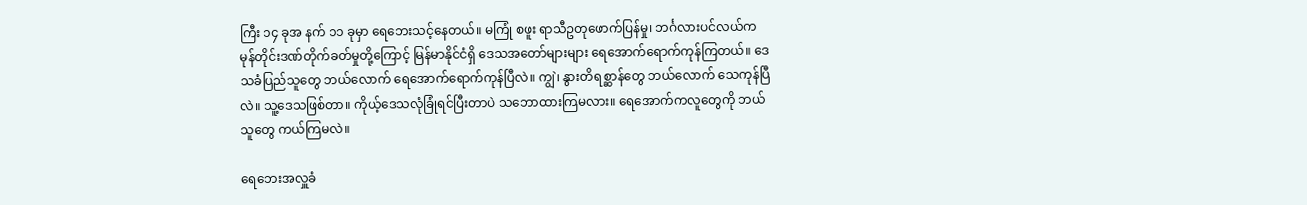ကြီး ၁၄ ခုအ နက် ၁၁ ခုမှာ ရေဘေးသင့်နေတယ်။ မကြုံ စဖူး ရာသီဥတုဖောက်ပြန်မှု၊ ဘင်္ဂလားပင်လယ်က မုန်တိုင်းဒဏ်တိုက်ခတ်မှုတို့ကြောင့် မြန်မာနိုင်ငံရှိ ဒေသအတော်များများ ရေအောက်ရောက်ကုန်ကြတယ်။ ဒေသခံပြည်သူတွေ ဘယ်လောက် ရေအောက်ရောက်ကုန်ပြီလဲ။ ကျွဲ၊ နွားတိရစ္ဆာန်တွေ ဘယ်လောက် သေကုန်ပြီလဲ။ သူ့ဒေသဖြစ်တာ။ ကိုယ့်ဒေသလုံခြုံရင်ပြီးတာပဲ သဘောထားကြမလား။ ရေအောက်ကလူတွေကို ဘယ်သူတွေ ကယ်ကြမလဲ။

ရေဘေးအလှူခံ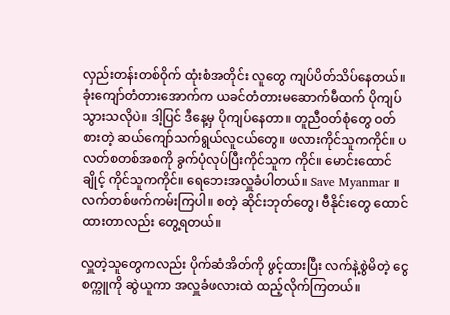လှည်းတန်းတစ်ဝိုက် ထုံးစံအတိုင်း လူတွေ ကျပ်ပိတ်သိပ်နေတယ်။ ခုံးကျော်တံတားအောက်က ယခင်တံတားမဆောက်မီထက် ပိုကျပ်သွားသလိုပဲ။ ဒါ့ပြင် ဒီနေ့မှ ပိုကျပ်နေတာ။ တူညီဝတ်စုံတွေ ဝတ်စားတဲ့ ဆယ်ကျော်သက်ရွယ်လူငယ်တွေ။ ဖလားကိုင်သူကကိုင်။ ပလတ်စတစ်အစကို ခွက်ပုံလုပ်ပြီးကိုင်သူက ကိုင်။ မောင်းထောင်ချိုင့် ကိုင်သူကကိုင်။ ရေဘေးအလှူခံပါတယ်။ Save Myanmar ။ လက်တစ်ဖက်ကမ်းကြပါ။ စတဲ့ ဆိုင်းဘုတ်တွေ၊ ဗီနိုင်းတွေ ထောင်ထားတာလည်း တွေ့ရတယ်။

လှူတဲ့သူတွေကလည်း ပိုက်ဆံအိတ်ကို ဖွင့်ထားပြီး လက်နဲ့စွဲမိတဲ့ ငွေစက္ကူကို ဆွဲယူကာ အလှူခံဖလားထဲ ထည့်လိုက်ကြတယ်။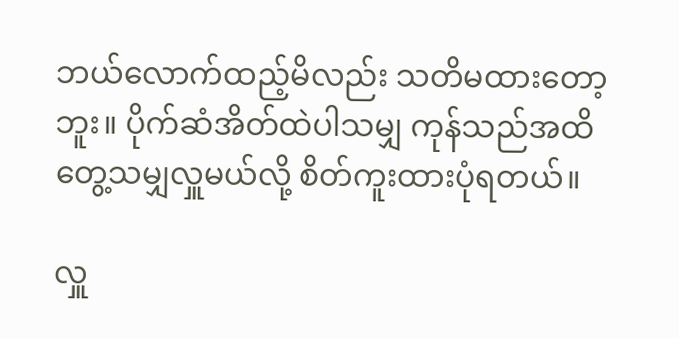ဘယ်လောက်ထည့်မိလည်း သတိမထားတော့ဘူး။ ပိုက်ဆံအိတ်ထဲပါသမျှ ကုန်သည်အထိ တွေ့သမျှလှူမယ်လို့ စိတ်ကူးထားပုံရတယ်။

လှူ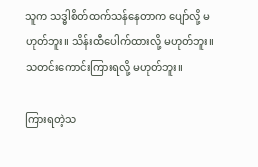သူက သဒ္ဓါစိတ်ထက်သန်နေတာက ပျော်လို့ မဟုတ်ဘူး။ သိန်းထီပေါက်ထားလို့ မဟုတ်ဘူး။ သတင်းကောင်းကြားရလို့ မဟုတ်ဘူး။

ကြားရတဲ့သ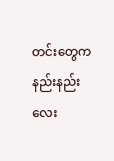တင်းတွေက နည်းနည်းလေး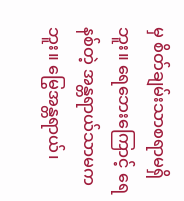မှ စိတ်ချမ်းသာစရာမရှိဘူး။ ရေဘေးကြောင့် ရေနစ်တဲ့ အန္တရာယ်သာမကဘူး။ မြွေအန္တရာယ်၊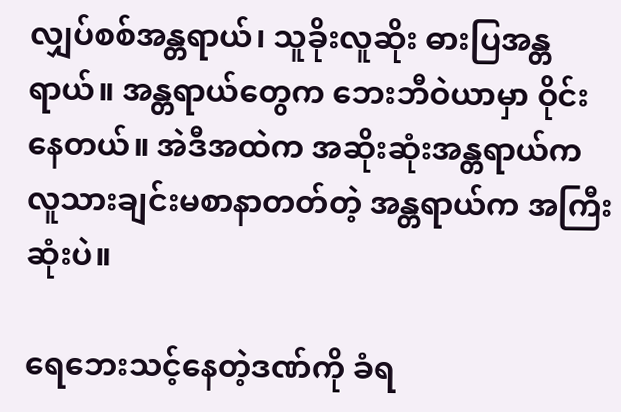လျှပ်စစ်အန္တရာယ်၊ သူခိုးလူဆိုး ဓားပြအန္တရာယ်။ အန္တရာယ်တွေက ဘေးဘီဝဲယာမှာ ဝိုင်းနေတယ်။ အဲဒီအထဲက အဆိုးဆုံးအန္တရာယ်က လူသားချင်းမစာနာတတ်တဲ့ အန္တရာယ်က အကြီးဆုံးပဲ။

ရေဘေးသင့်နေတဲ့ဒဏ်ကို ခံရ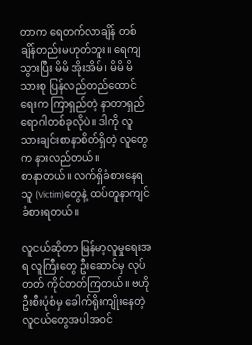တာက ရေတက်လာချိန် တစ်ချိန်တည်းမဟုတ်ဘူး။ ရေကျသွားပြီး မိမိ အိုးအိမ်၊ မိမိ မိသားစု ပြန်လည်တည်ထောင်ရေးက ကြာရှည်တဲ့ နာတာရှည်ရောဂါတစ်ခုလိုပဲ။ ဒါကို လူသားချင်းစာနာစိတ်ရှိတဲ့ လူတွေက နားလည်တယ်။
စာနာတယ်။ လက်ရှိခံစားနေရသူ (Victim)တွေနဲ့ ထပ်တူနာကျင် ခံစားရတယ်။

လူငယ်ဆိုတာ မြန်မာ့လူမှုရေးအရ လူကြီးတွေ ဦးဆောင်မှ လုပ်တတ် ကိုင်တတ်ကြတယ်။ ဗဟိုဦးစီးပုံစံမှ ခေါက်ရိုးကျိုးနေတဲ့ လူငယ်တွေအပါအဝင်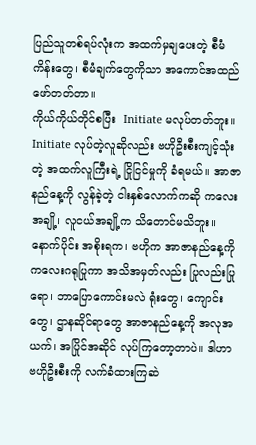ပြည်သူတစ်ရပ်လုံးက အထက်မှချပေးတဲ့ စီမံကိန်းတွေ၊ စီမံချက်တွေကိုသာ အကောင်အထည်ဖော်တတ်တာ။
ကိုယ်ကိုယ်တိုင်စပြီး  Initiate မလုပ်တတ်ဘူး။ Initiate လုပ်တဲ့လူဆိုလည်း ဗဟိုဦးစီးကျင့်သုံးတဲ့ အထက်လူကြီးရဲ့ ငြိုငြင်မှုကို ခံရမယ်။ အာဇာနည်နေ့ကို လွန်ခဲ့တဲ့ ငါးနှစ်လောက်ကဆို ကလေးအချို့၊ လူငယ်အချို့က သိတောင်မသိဘူး။ နောက်ပိုင်း အစိုးရက၊ ဗဟိုက အာဇာနည်နေ့ကို ကလေးဂရုပြုကာ အသိအမှတ်လည်း ပြုလည်းပြုရော၊ ဘာပြောကောင်းမလဲ ရုံးတွေ၊ ကျောင်းတွေ၊ ဌာနဆိုင်ရာတွေ အာဇာနည်နေ့ကို အလုအယက်၊ အပြိုင်အဆိုင် လုပ်ကြတော့တာပဲ။ ဒါဟာ ဗဟိုဦးစီးကို လက်ခံထားကြဆဲ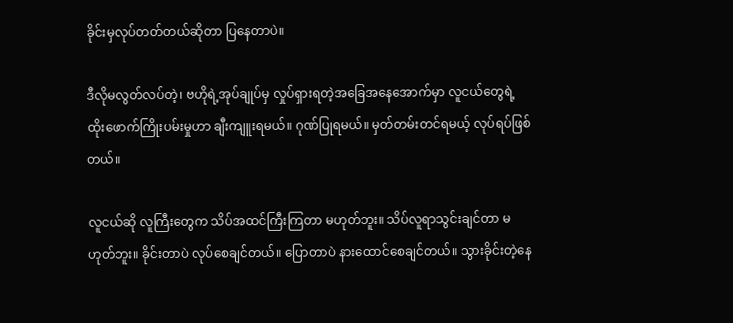ခိုင်းမှလုပ်တတ်တယ်ဆိုတာ ပြနေတာပဲ။

ဒီလိုမလွတ်လပ်တဲ့၊ ဗဟိုရဲ့အုပ်ချုပ်မှ လှုပ်ရှားရတဲ့အခြေအနေအောက်မှာ လူငယ်တွေရဲ့ ထိုးဖောက်ကြိုးပမ်းမှုဟာ ချီးကျူးရမယ်။ ဂုဏ်ပြုရမယ်။ မှတ်တမ်းတင်ရမယ့် လုပ်ရပ်ဖြစ်တယ်။

လူငယ်ဆို လူကြီးတွေက သိပ်အထင်ကြီးကြတာ မဟုတ်ဘူး။ သိပ်လူရာသွင်းချင်တာ မဟုတ်ဘူး။ ခိုင်းတာပဲ လုပ်စေချင်တယ်။ ပြောတာပဲ နားထောင်စေချင်တယ်။ သွားခိုင်းတဲ့နေ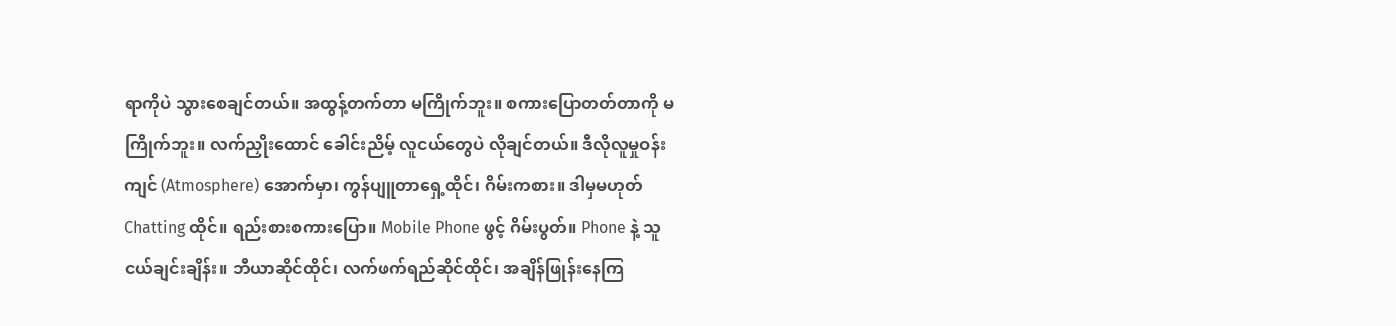ရာကိုပဲ သွားစေချင်တယ်။ အထွန့်တက်တာ မကြိုက်ဘူး။ စကားပြောတတ်တာကို မကြိုက်ဘူး။ လက်ညှိုးထောင် ခေါင်းညိမ့် လူငယ်တွေပဲ လိုချင်တယ်။ ဒီလိုလူမှုဝန်းကျင် (Atmosphere) အောက်မှာ၊ ကွန်ပျူတာရှေ့ထိုင်၊ ဂိမ်းကစား။ ဒါမှမဟုတ် Chatting ထိုင်။ ရည်းစားစကားပြော။ Mobile Phone ဖွင့် ဂိမ်းပွတ်။ Phone နဲ့ သူငယ်ချင်းချိန်း။ ဘီယာဆိုင်ထိုင်၊ လက်ဖက်ရည်ဆိုင်ထိုင်၊ အချိန်ဖြုန်းနေကြ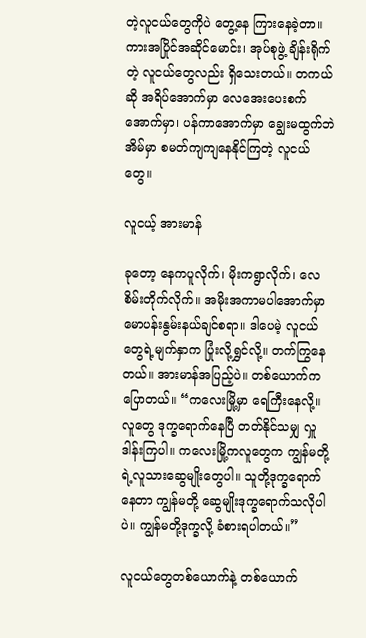တဲ့လူငယ်တွေကိုပဲ တွေ့နေ ကြားနေခဲ့တာ။ ကားအပြိုင်အဆိုင်မောင်း၊ အုပ်စုဖွဲ့ ချိန်းရိုက်တဲ့ လူငယ်တွေလည်း ရှိသေးတယ်။ တကယ်ဆို အရိပ်အောက်မှာ လေအေးပေးစက်အောက်မှာ၊ ပန်ကာအောက်မှာ ချွေးမထွက်ဘဲ အိမ်မှာ စမတ်ကျကျနေနိုင်ကြတဲ့ လူငယ်တွေ။

လူငယ့် အားမာန်

ခုတော့ နေကပူလိုက်၊ မိုးကရွာလိုက်၊ လေစိမ်းတိုက်လိုက်။ အမိုးအကာမပါအောက်မှာ မောပန်းနွမ်းနယ်ချင်စရာ။ ဒါပေမဲ့ လူငယ်တွေရဲ့မျက်နှာက ပြုံးလို့ရွှင်လို့။ တက်ကြွနေတယ်။ အားမာန်အပြည့်ပဲ။ တစ်ယောက်က ပြောတယ်။ “ကလေးမြို့မှာ ရေကြီးနေလို့။ လူတွေ ဒုက္ခရောက်နေပြီ တတ်နိုင်သမျှ လှူ ဒါန်းကြပါ။ ကလေးမြို့ကလူတွေက ကျွန်မတို့ ရဲ့လူသားဆွေမျိုးတွေပါ။ သူတို့ဒုက္ခရောက်နေတာ ကျွန်မတို့ ဆွေမျိုးဒုက္ခရောက်သလိုပါပဲ။ ကျွန်မတို့ဒုက္ခလို့ ခံစားရပါတယ်။”

လူငယ်တွေတစ်ယောက်နဲ့ တစ်ယောက်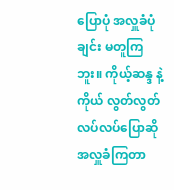ပြောပုံ အလှူခံပုံချင်း မတူကြဘူး။ ကိုယ့်ဆန္ဒ နဲ့ကိုယ် လွတ်လွတ်လပ်လပ်ပြောဆို အလှူခံကြတာ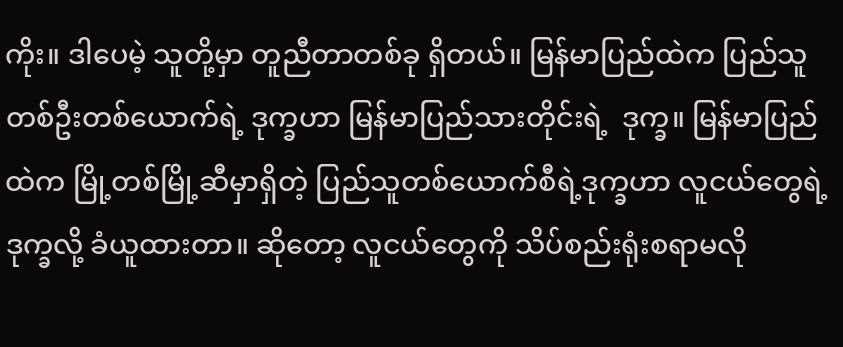ကိုး။ ဒါပေမဲ့ သူတို့မှာ တူညီတာတစ်ခု ရှိတယ်။ မြန်မာပြည်ထဲက ပြည်သူတစ်ဦးတစ်ယောက်ရဲ့ ဒုက္ခဟာ မြန်မာပြည်သားတိုင်းရဲ့  ဒုက္ခ။ မြန်မာပြည်ထဲက မြို့တစ်မြို့ဆီမှာရှိတဲ့ ပြည်သူတစ်ယောက်စီရဲ့ဒုက္ခဟာ လူငယ်တွေရဲ့ ဒုက္ခလို့ ခံယူထားတာ။ ဆိုတော့ လူငယ်တွေကို သိပ်စည်းရုံးစရာမလို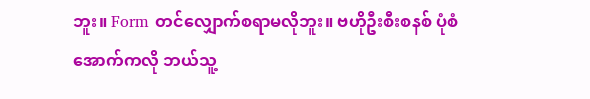ဘူး။ Form တင်လျှောက်စရာမလိုဘူး။ ဗဟိုဦးစီးစနစ် ပုံစံအောက်ကလို ဘယ်သူ့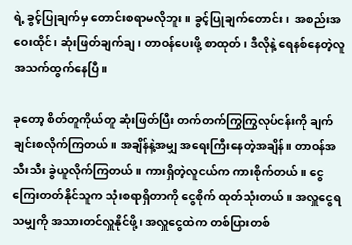ရဲ့ ခွင့်ပြုချက်မှ တောင်းစရာမလိုဘူး။ ခွင့်ပြုချက်တောင်း၊  အစည်းအဝေးထိုင်၊ ဆုံးဖြတ်ချက်ချ၊ တာဝန်ပေးဖို့ စာထုတ်၊ ဒီလိုနဲ့ ရေနစ်နေတဲ့လူ အသက်ထွက်နေပြီ။

ခုတော့ စိတ်တူကိုယ်တူ ဆုံးဖြတ်ပြီး တက်တက်ကြွကြွလုပ်ငန်းကို ချက်ချင်းစလိုက်ကြတယ်။ အချိန်နဲ့အမျှ အရေးကြီးနေတဲ့အချိန်။ တာဝန်အသီးသီး ခွဲယူလိုက်ကြတယ်။ ကားရှိတဲ့လူငယ်က ကားစိုက်တယ်။ ငွေကြေးတတ်နိုင်သူက သုံးစရာရှိတာကို ငွေစိုက် ထုတ်သုံးတယ်။ အလှူငွေရသမျှကို အသားတင်လှူနိုင်ဖို့၊ အလှူငွေထဲက တစ်ပြားတစ်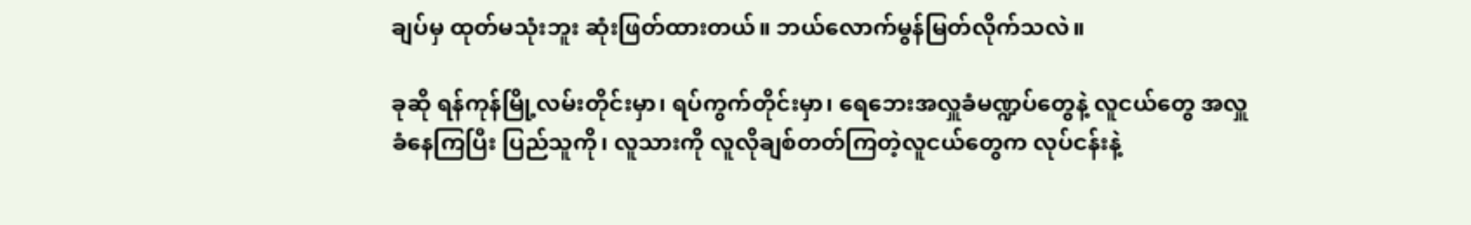ချပ်မှ ထုတ်မသုံးဘူး ဆုံးဖြတ်ထားတယ်။ ဘယ်လောက်မွန်မြတ်လိုက်သလဲ။

ခုဆို ရန်ကုန်မြို့လမ်းတိုင်းမှာ၊ ရပ်ကွက်တိုင်းမှာ၊ ရေဘေးအလှူခံမဏ္ဍပ်တွေနဲ့ လူငယ်တွေ အလှူခံနေကြပြီး ပြည်သူကို၊ လူသားကို လူလိုချစ်တတ်ကြတဲ့လူငယ်တွေက လုပ်ငန်းနဲ့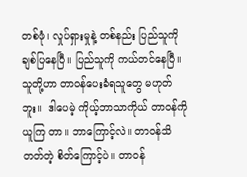တစ်ဖုံ၊ လှုပ်ရှားမှုနဲ့ တစ်နည်း ပြည်သူကို ချစ်ပြနေပြီ။ ပြည်သူကို ကယ်တင်နေပြီ။ သူတို့ဟာ တာဝန်ပေးခံရသူတွေ မဟုတ်ဘူး။  ဒါပေမဲ့ ကိုယ့်ဘာသာကိုယ် တာဝန်ကိုယူကြ တာ။ ဘာကြောင့်လဲ။ တာဝန်သိတတ်တဲ့ စိတ်ကြောင့်ပဲ။ တာဝန်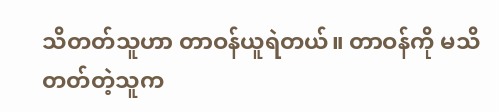သိတတ်သူဟာ တာဝန်ယူရဲတယ်။ တာဝန်ကို မသိတတ်တဲ့သူက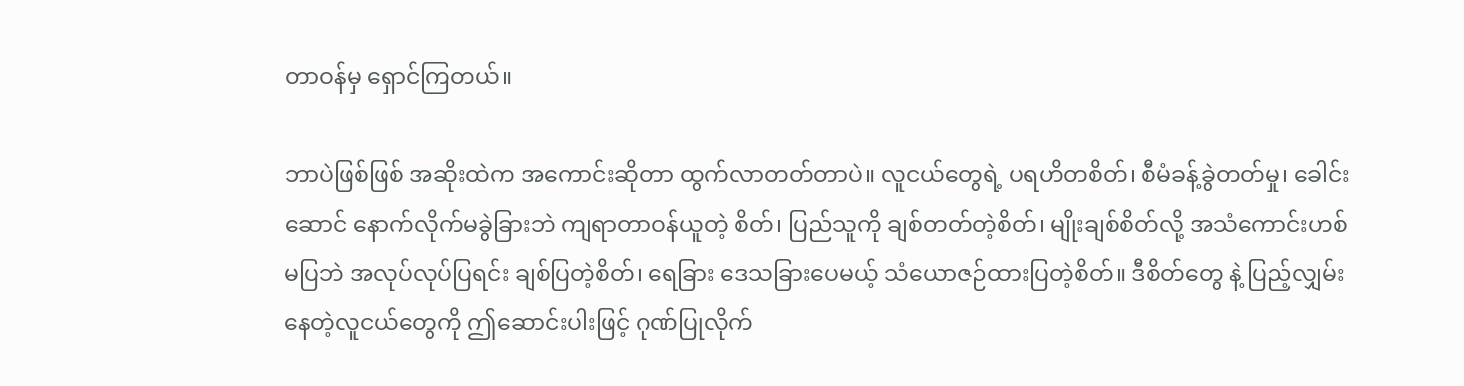တာဝန်မှ ရှောင်ကြတယ်။

ဘာပဲဖြစ်ဖြစ် အဆိုးထဲက အကောင်းဆိုတာ ထွက်လာတတ်တာပဲ။ လူငယ်တွေရဲ့ ပရဟိတစိတ်၊ စီမံခန့်ခွဲတတ်မှု၊ ခေါင်းဆောင် နောက်လိုက်မခွဲခြားဘဲ ကျရာတာဝန်ယူတဲ့ စိတ်၊ ပြည်သူကို ချစ်တတ်တဲ့စိတ်၊ မျိုးချစ်စိတ်လို့ အသံကောင်းဟစ်မပြဘဲ အလုပ်လုပ်ပြရင်း ချစ်ပြတဲ့စိတ်၊ ရေခြား ဒေသခြားပေမယ့် သံယောဇဉ်ထားပြတဲ့စိတ်။ ဒီစိတ်တွေ နဲ့ ပြည့်လျှမ်းနေတဲ့လူငယ်တွေကို ဤဆောင်းပါးဖြင့် ဂုဏ်ပြုလိုက်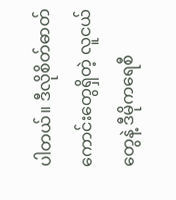ပါတယ်။ ဒီလိုစိတ်ဓာတ်ကောင်းတွေရှိတဲ့ လူငယ်တွေနဲ့ ဒီမိုကရေစီ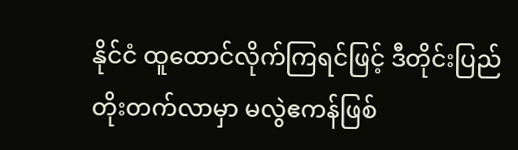နိုင်ငံ ထူထောင်လိုက်ကြရင်ဖြင့် ဒီတိုင်းပြည် တိုးတက်လာမှာ မလွဲဧကန်ဖြစ်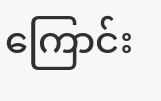ကြောင်း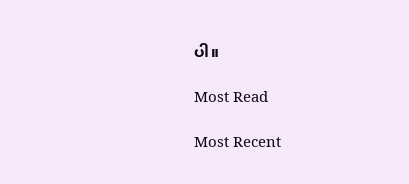ပါ။

Most Read

Most Recent